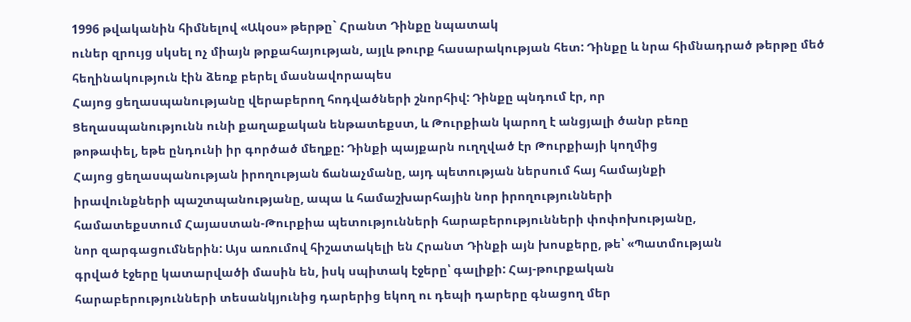1996 թվականին հիմնելով «Ակօս» թերթը` Հրանտ Դինքը նպատակ
ուներ զրույց սկսել ոչ միայն թրքահայության, այլև թուրք հասարակության հետ: Դինքը և նրա հիմնադրած թերթը մեծ հեղինակություն էին ձեռք բերել մասնավորապես
Հայոց ցեղասպանությանը վերաբերող հոդվածների շնորհիվ: Դինքը պնդում էր, որ
Ցեղասպանությունն ունի քաղաքական ենթատեքստ, և Թուրքիան կարող է անցյալի ծանր բեռը
թոթափել, եթե ընդունի իր գործած մեղքը: Դինքի պայքարն ուղղված էր Թուրքիայի կողմից
Հայոց ցեղասպանության իրողության ճանաչմանը, այդ պետության ներսում հայ համայնքի
իրավունքների պաշտպանությանը, ապա և համաշխարհային նոր իրողությունների
համատեքստում Հայաստան-Թուրքիա պետությունների հարաբերությունների փոփոխությանը,
նոր զարգացումներին: Այս առումով հիշատակելի են Հրանտ Դինքի այն խոսքերը, թե՝ «Պատմության
գրված էջերը կատարվածի մասին են, իսկ սպիտակ էջերը՝ գալիքի: Հայ-թուրքական
հարաբերությունների տեսանկյունից դարերից եկող ու դեպի դարերը գնացող մեր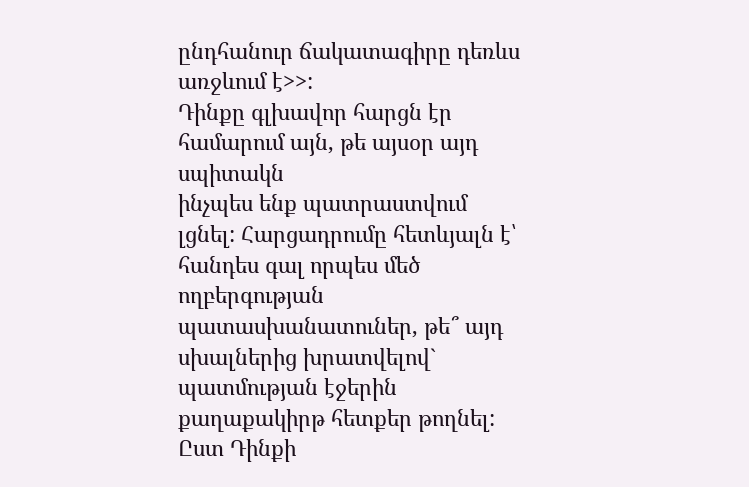ընդհանուր ճակատագիրը դեռևս առջևում է>>:
Դինքը գլխավոր հարցն էր համարում այն, թե այսօր այդ սպիտակն
ինչպես ենք պատրաստվում լցնել: Հարցադրումը հետևյալն է՝ հանդես գալ որպես մեծ
ողբերգության պատասխանատուներ, թե՞ այդ սխալներից խրատվելով` պատմության էջերին
քաղաքակիրթ հետքեր թողնել:
Ըստ Դինքի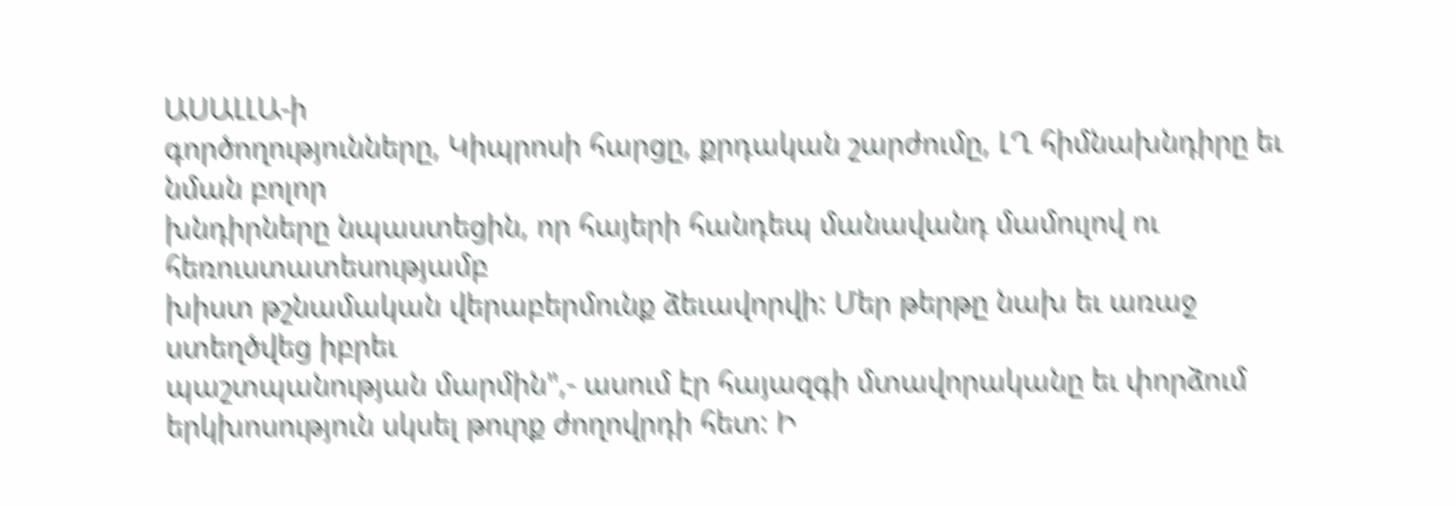ԱՍԱԼԼԱ-ի
գործողությունները, Կիպրոսի հարցը, քրդական շարժումը, ԼՂ հիմնախնդիրը եւ նման բոլոր
խնդիրները նպաստեցին, որ հայերի հանդեպ մանավանդ մամուլով ու հեռուստատեսությամբ
խիստ թշնամական վերաբերմունք ձեւավորվի: Մեր թերթը նախ եւ առաջ ստեղծվեց իբրեւ
պաշտպանության մարմին",- ասում էր հայազգի մտավորականը եւ փորձում
երկխոսություն սկսել թուրք ժողովրդի հետ: Ի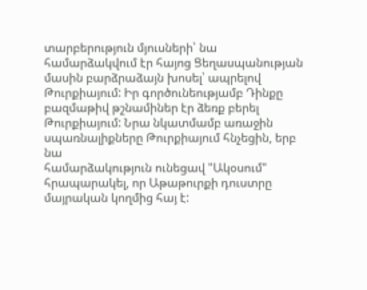տարբերություն մյուսների՝ նա
համարձակվում էր հայոց Ցեղասպանության մասին բարձրաձայն խոսել՝ ապրելով
Թուրքիայում: Իր գործունեությամբ Դինքը բազմաթիվ թշնամիներ էր ձեռք բերել
Թուրքիայում: Նրա նկատմամբ առաջին սպառնալիքները Թուրքիայում հնչեցին, երբ նա
համարձակություն ունեցավ "Ակօսում" հրապարակել, որ Աթաթուրքի դուստրը
մայրական կողմից հայ է: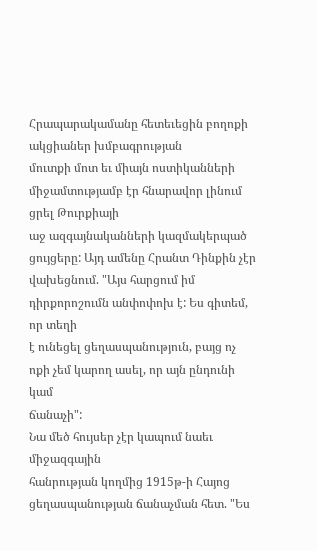Հրապարակամանը հետեւեցին բողոքի ակցիաներ խմբագրության
մուտքի մոտ եւ միայն ոստիկանների միջամտությամբ էր հնարավոր լինում ցրել Թուրքիայի
աջ ազգայնականների կազմակերպած ցույցերը: Այդ ամենը Հրանտ Դինքին չէր
վախեցնում. "Այս հարցում իմ դիրքորոշումն անփոփոխ է: Ես գիտեմ, որ տեղի
է ունեցել ցեղասպանություն, բայց ոչ ոքի չեմ կարող ասել, որ այն ընդունի կամ
ճանաչի":
Նա մեծ հույսեր չէր կապում նաեւ միջազգային
հանրության կողմից 1915թ-ի Հայոց ցեղասպանության ճանաչման հետ. "Ես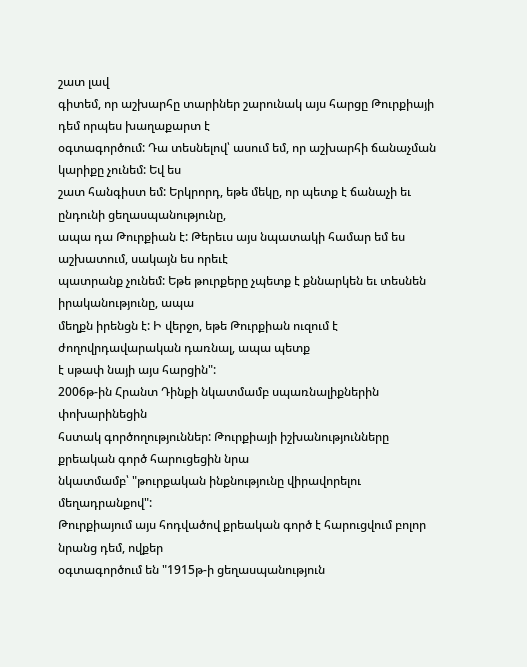շատ լավ
գիտեմ, որ աշխարհը տարիներ շարունակ այս հարցը Թուրքիայի դեմ որպես խաղաքարտ է
օգտագործում: Դա տեսնելով՝ ասում եմ, որ աշխարհի ճանաչման կարիքը չունեմ: Եվ ես
շատ հանգիստ եմ: Երկրորդ, եթե մեկը, որ պետք է ճանաչի եւ ընդունի ցեղասպանությունը,
ապա դա Թուրքիան է: Թերեւս այս նպատակի համար եմ ես աշխատում, սակայն ես որեւէ
պատրանք չունեմ: Եթե թուրքերը չպետք է քննարկեն եւ տեսնեն իրականությունը, ապա
մեղքն իրենցն է: Ի վերջո, եթե Թուրքիան ուզում է ժողովրդավարական դառնալ, ապա պետք
է սթափ նայի այս հարցին":
2006թ-ին Հրանտ Դինքի նկատմամբ սպառնալիքներին փոխարինեցին
հստակ գործողություններ: Թուրքիայի իշխանությունները քրեական գործ հարուցեցին նրա
նկատմամբ՝ "թուրքական ինքնությունը վիրավորելու մեղադրանքով":
Թուրքիայում այս հոդվածով քրեական գործ է հարուցվում բոլոր նրանց դեմ, ովքեր
օգտագործում են "1915թ-ի ցեղասպանություն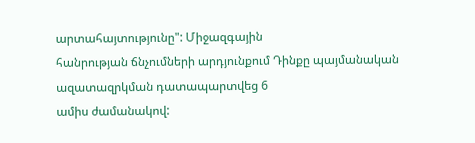արտահայտությունը": Միջազգային
հանրության ճնչումների արդյունքում Դինքը պայմանական ազատազրկման դատապարտվեց 6
ամիս ժամանակով: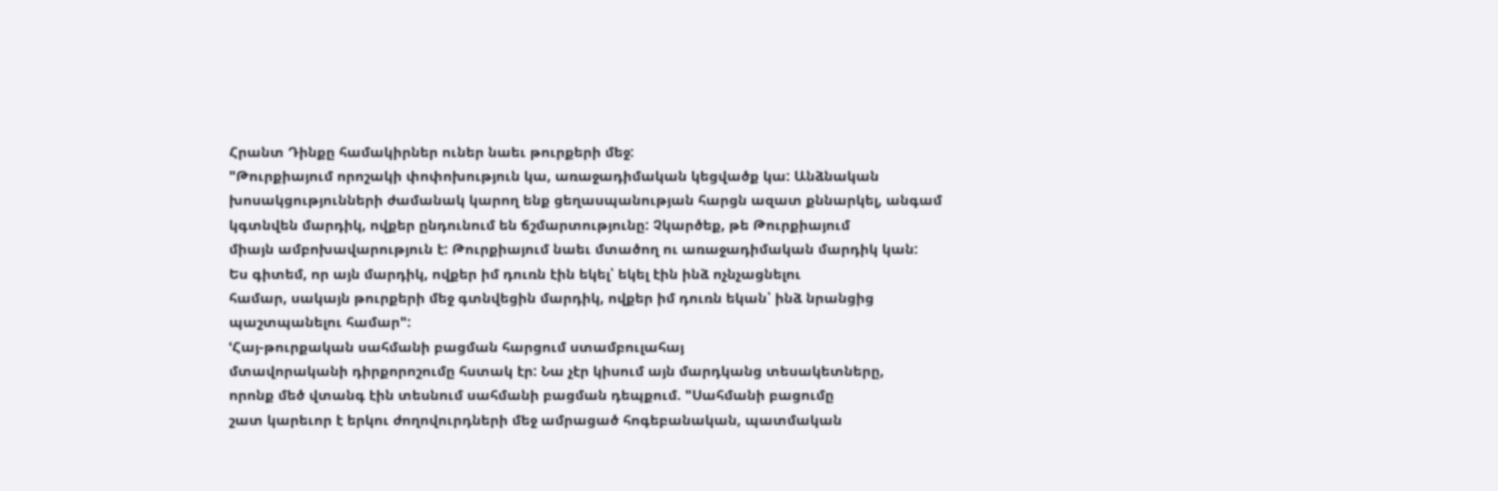Հրանտ Դինքը համակիրներ ուներ նաեւ թուրքերի մեջ:
"Թուրքիայում որոշակի փոփոխություն կա, առաջադիմական կեցվածք կա: Անձնական
խոսակցությունների ժամանակ կարող ենք ցեղասպանության հարցն ազատ քննարկել, անգամ
կգտնվեն մարդիկ, ովքեր ընդունում են ճշմարտությունը: Չկարծեք, թե Թուրքիայում
միայն ամբոխավարություն է: Թուրքիայում նաեւ մտածող ու առաջադիմական մարդիկ կան:
Ես գիտեմ, որ այն մարդիկ, ովքեր իմ դուռն էին եկել՝ եկել էին ինձ ոչնչացնելու
համար, սակայն թուրքերի մեջ գտնվեցին մարդիկ, ովքեր իմ դուռն եկան՝ ինձ նրանցից
պաշտպանելու համար":
ՙՀայ-թուրքական սահմանի բացման հարցում ստամբուլահայ
մտավորականի դիրքորոշումը հստակ էր: Նա չէր կիսում այն մարդկանց տեսակետները,
որոնք մեծ վտանգ էին տեսնում սահմանի բացման դեպքում. "Սահմանի բացումը
շատ կարեւոր է երկու ժողովուրդների մեջ ամրացած հոգեբանական, պատմական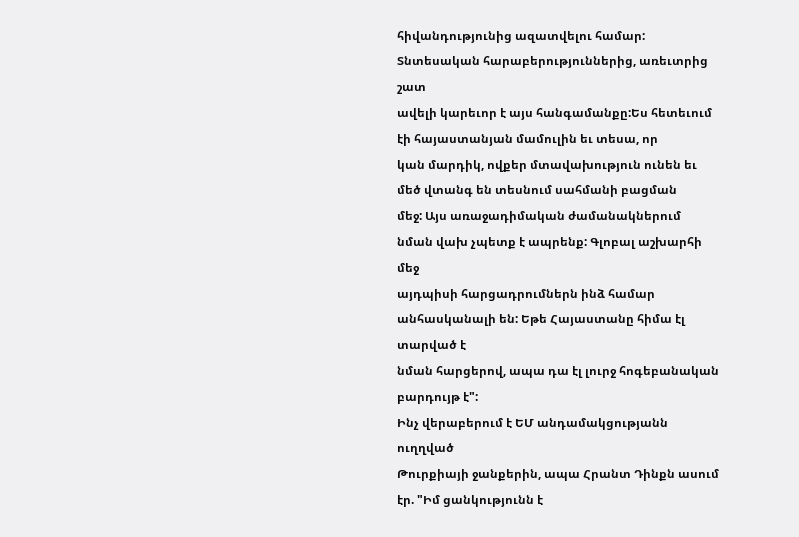հիվանդությունից ազատվելու համար: Տնտեսական հարաբերություններից, առեւտրից շատ
ավելի կարեւոր է այս հանգամանքը:Ես հետեւում էի հայաստանյան մամուլին եւ տեսա, որ
կան մարդիկ, ովքեր մտավախություն ունեն եւ մեծ վտանգ են տեսնում սահմանի բացման
մեջ: Այս առաջադիմական ժամանակներում նման վախ չպետք է ապրենք: Գլոբալ աշխարհի մեջ
այդպիսի հարցադրումներն ինձ համար անհասկանալի են: Եթե Հայաստանը հիմա էլ տարված է
նման հարցերով, ապա դա էլ լուրջ հոգեբանական բարդույթ է":
Ինչ վերաբերում է ԵՄ անդամակցությանն ուղղված
Թուրքիայի ջանքերին, ապա Հրանտ Դինքն ասում էր. "Իմ ցանկությունն է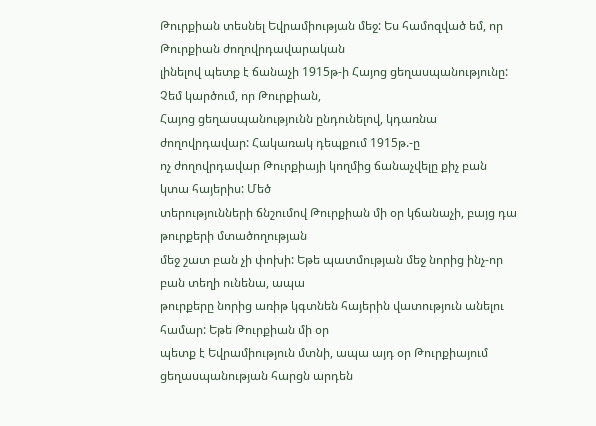Թուրքիան տեսնել Եվրամիության մեջ: Ես համոզված եմ, որ Թուրքիան ժողովրդավարական
լինելով պետք է ճանաչի 1915թ-ի Հայոց ցեղասպանությունը: Չեմ կարծում, որ Թուրքիան,
Հայոց ցեղասպանությունն ընդունելով, կդառնա ժողովրդավար: Հակառակ դեպքում 1915թ.-ը
ոչ ժողովրդավար Թուրքիայի կողմից ճանաչվելը քիչ բան կտա հայերիս: Մեծ
տերությունների ճնշումով Թուրքիան մի օր կճանաչի, բայց դա թուրքերի մտածողության
մեջ շատ բան չի փոխի: Եթե պատմության մեջ նորից ինչ-որ բան տեղի ունենա, ապա
թուրքերը նորից առիթ կգտնեն հայերին վատություն անելու համար: Եթե Թուրքիան մի օր
պետք է Եվրամիություն մտնի, ապա այդ օր Թուրքիայում ցեղասպանության հարցն արդեն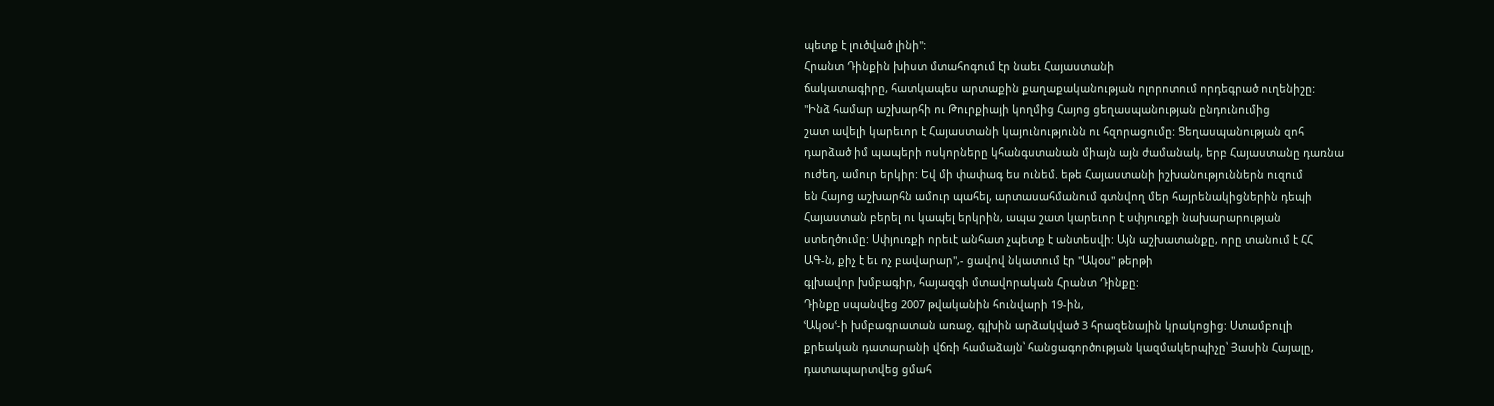պետք է լուծված լինի":
Հրանտ Դինքին խիստ մտահոգում էր նաեւ Հայաստանի
ճակատագիրը, հատկապես արտաքին քաղաքականության ոլորոտում որդեգրած ուղենիշը:
"Ինձ համար աշխարհի ու Թուրքիայի կողմից Հայոց ցեղասպանության ընդունումից
շատ ավելի կարեւոր է Հայաստանի կայունությունն ու հզորացումը: Ցեղասպանության զոհ
դարձած իմ պապերի ոսկորները կհանգստանան միայն այն ժամանակ, երբ Հայաստանը դառնա
ուժեղ, ամուր երկիր: Եվ մի փափագ ես ունեմ. եթե Հայաստանի իշխանություններն ուզում
են Հայոց աշխարհն ամուր պահել, արտասահմանում գտնվող մեր հայրենակիցներին դեպի
Հայաստան բերել ու կապել երկրին, ապա շատ կարեւոր է սփյուռքի նախարարության
ստեղծումը: Սփյուռքի որեւէ անհատ չպետք է անտեսվի: Այն աշխատանքը, որը տանում է ՀՀ
ԱԳ-ն, քիչ է եւ ոչ բավարար",- ցավով նկատում էր "Ակօս" թերթի
գլխավոր խմբագիր, հայազգի մտավորական Հրանտ Դինքը:
Դինքը սպանվեց 2007 թվականին հունվարի 19-ին,
ՙԱկօսՙ-ի խմբագրատան առաջ, գլխին արձակված 3 հրազենային կրակոցից: Ստամբուլի
քրեական դատարանի վճռի համաձայն՝ հանցագործության կազմակերպիչը՝ Յասին Հայալը,
դատապարտվեց ցմահ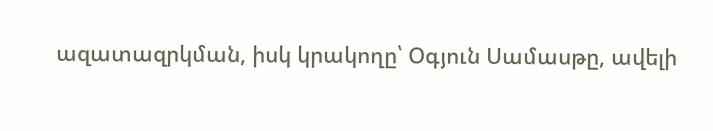ազատազրկման, իսկ կրակողը՝ Օգյուն Սամասթը, ավելի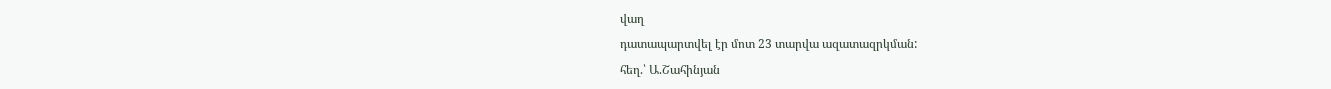վաղ
դատապարտվել էր մոտ 23 տարվա ազատազրկման:
հեղ.՝ Ա.Շահինյան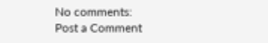No comments:
Post a Comment